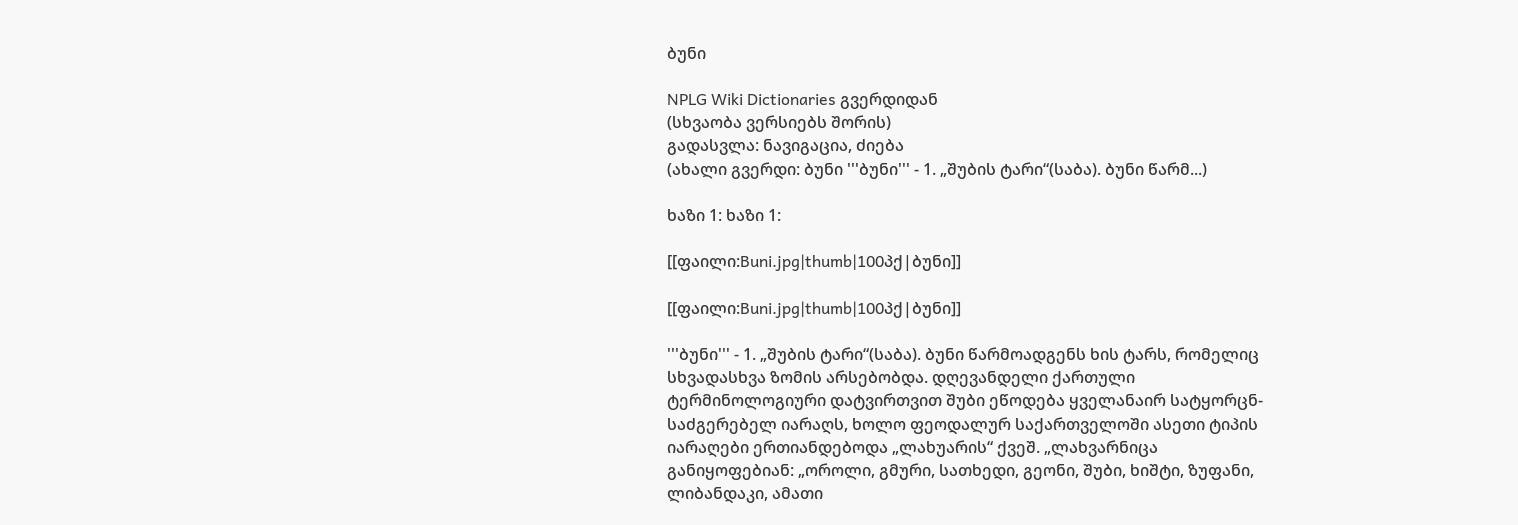ბუნი

NPLG Wiki Dictionaries გვერდიდან
(სხვაობა ვერსიებს შორის)
გადასვლა: ნავიგაცია, ძიება
(ახალი გვერდი: ბუნი '''ბუნი''' - 1. „შუბის ტარი“(საბა). ბუნი წარმ...)

ხაზი 1: ხაზი 1:

[[ფაილი:Buni.jpg|thumb|100პქ|ბუნი]]

[[ფაილი:Buni.jpg|thumb|100პქ|ბუნი]]

'''ბუნი''' - 1. „შუბის ტარი“(საბა). ბუნი წარმოადგენს ხის ტარს, რომელიც სხვადასხვა ზომის არსებობდა. დღევანდელი ქართული ტერმინოლოგიური დატვირთვით შუბი ეწოდება ყველანაირ სატყორცნ-საძგერებელ იარაღს, ხოლო ფეოდალურ საქართველოში ასეთი ტიპის იარაღები ერთიანდებოდა „ლახუარის“ ქვეშ. „ლახვარნიცა განიყოფებიან: „ოროლი, გმური, სათხედი, გეონი, შუბი, ხიშტი, ზუფანი, ლიბანდაკი, ამათი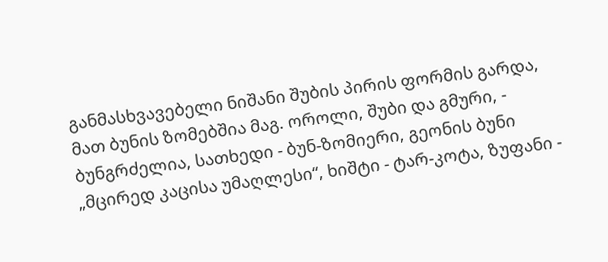განმასხვავებელი ნიშანი შუბის პირის ფორმის გარდა, მათ ბუნის ზომებშია მაგ. ოროლი, შუბი და გმური, - ბუნგრძელია, სათხედი - ბუნ-ზომიერი, გეონის ბუნი „მცირედ კაცისა უმაღლესი“, ხიშტი - ტარ-კოტა, ზუფანი -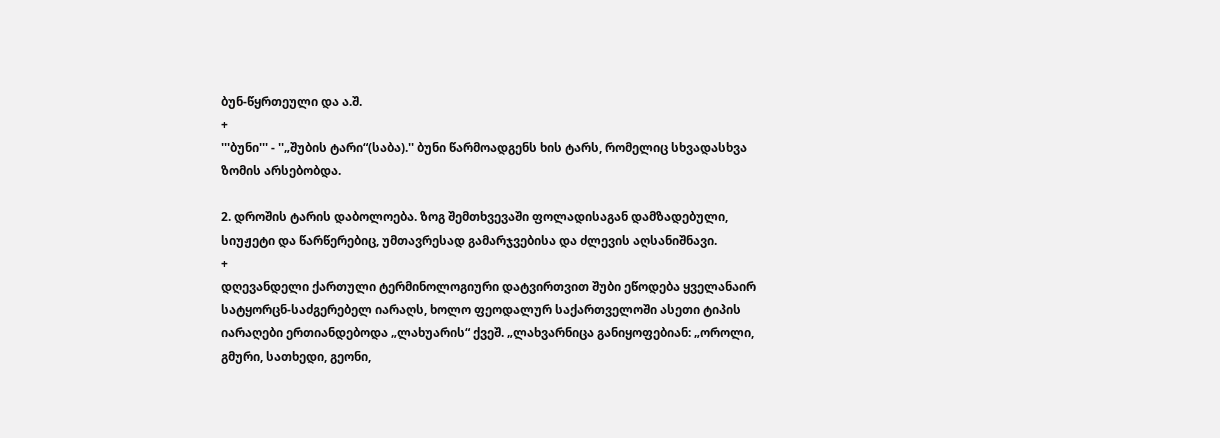ბუნ-წყრთეული და ა.შ.
+
'''ბუნი''' - ''„შუბის ტარი“(საბა).'' ბუნი წარმოადგენს ხის ტარს, რომელიც სხვადასხვა ზომის არსებობდა.

2. დროშის ტარის დაბოლოება. ზოგ შემთხვევაში ფოლადისაგან დამზადებული, სიუჟეტი და წარწერებიც, უმთავრესად გამარჯვებისა და ძლევის აღსანიშნავი.
+
დღევანდელი ქართული ტერმინოლოგიური დატვირთვით შუბი ეწოდება ყველანაირ სატყორცნ-საძგერებელ იარაღს, ხოლო ფეოდალურ საქართველოში ასეთი ტიპის იარაღები ერთიანდებოდა „ლახუარის“ ქვეშ. „ლახვარნიცა განიყოფებიან: „ოროლი, გმური, სათხედი, გეონი,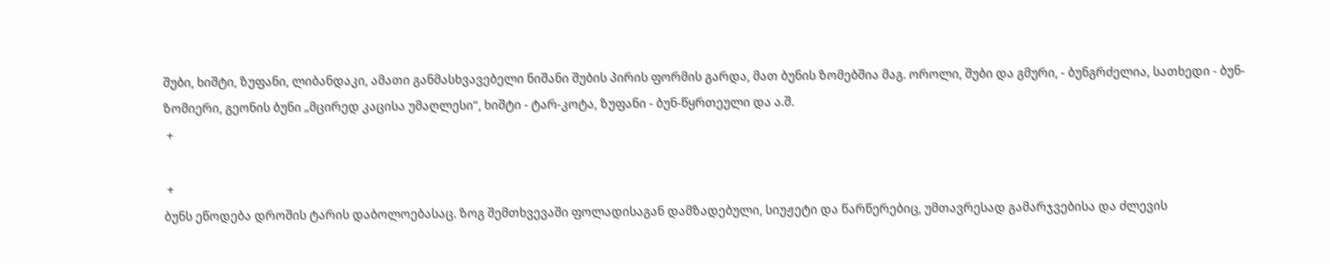შუბი, ხიშტი, ზუფანი, ლიბანდაკი, ამათი განმასხვავებელი ნიშანი შუბის პირის ფორმის გარდა, მათ ბუნის ზომებშია მაგ. ოროლი, შუბი და გმური, - ბუნგრძელია, სათხედი - ბუნ-ზომიერი, გეონის ბუნი „მცირედ კაცისა უმაღლესი“, ხიშტი - ტარ-კოტა, ზუფანი - ბუნ-წყრთეული და ა.შ.
 +

 +
ბუნს ეწოდება დროშის ტარის დაბოლოებასაც. ზოგ შემთხვევაში ფოლადისაგან დამზადებული, სიუჟეტი და წარწერებიც, უმთავრესად გამარჯვებისა და ძლევის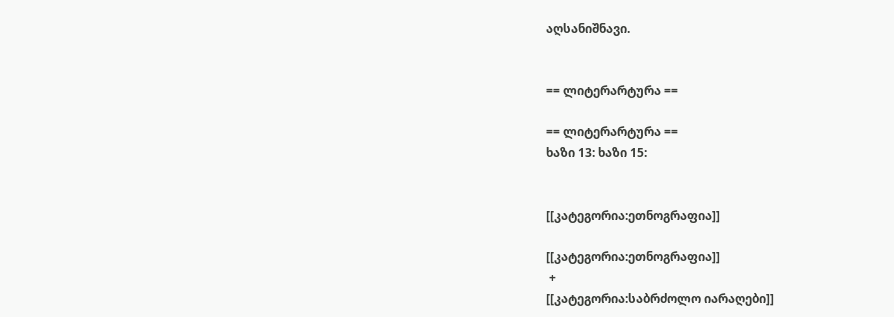აღსანიშნავი.


== ლიტერარტურა ==

== ლიტერარტურა ==
ხაზი 13: ხაზი 15:


[[კატეგორია:ეთნოგრაფია]]

[[კატეგორია:ეთნოგრაფია]]
 +
[[კატეგორია:საბრძოლო იარაღები]]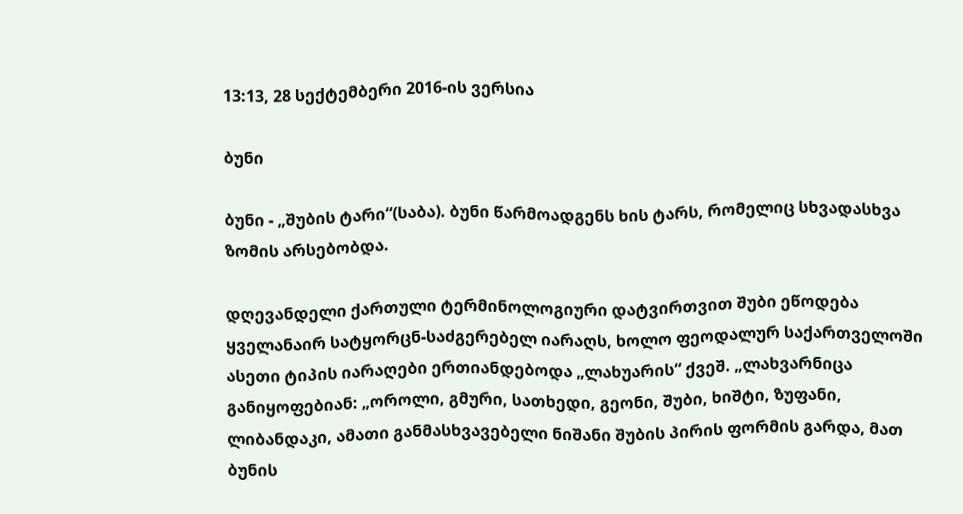13:13, 28 სექტემბერი 2016-ის ვერსია

ბუნი

ბუნი - „შუბის ტარი“(საბა). ბუნი წარმოადგენს ხის ტარს, რომელიც სხვადასხვა ზომის არსებობდა.

დღევანდელი ქართული ტერმინოლოგიური დატვირთვით შუბი ეწოდება ყველანაირ სატყორცნ-საძგერებელ იარაღს, ხოლო ფეოდალურ საქართველოში ასეთი ტიპის იარაღები ერთიანდებოდა „ლახუარის“ ქვეშ. „ლახვარნიცა განიყოფებიან: „ოროლი, გმური, სათხედი, გეონი, შუბი, ხიშტი, ზუფანი, ლიბანდაკი, ამათი განმასხვავებელი ნიშანი შუბის პირის ფორმის გარდა, მათ ბუნის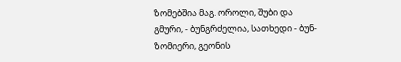ზომებშია მაგ. ოროლი, შუბი და გმური, - ბუნგრძელია, სათხედი - ბუნ-ზომიერი, გეონის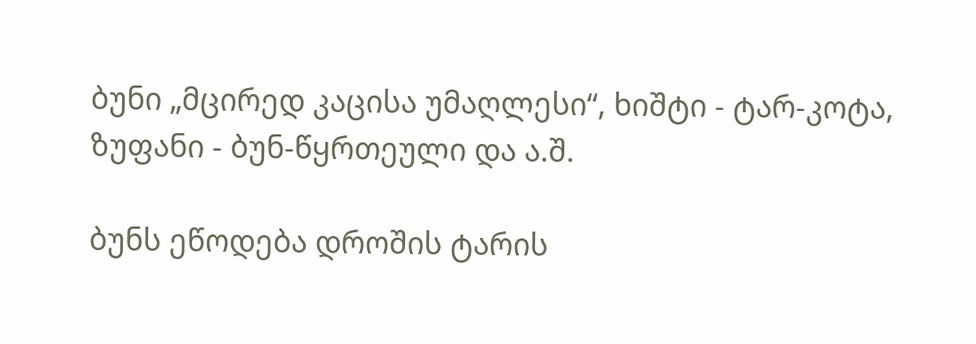ბუნი „მცირედ კაცისა უმაღლესი“, ხიშტი - ტარ-კოტა, ზუფანი - ბუნ-წყრთეული და ა.შ.

ბუნს ეწოდება დროშის ტარის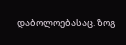დაბოლოებასაც. ზოგ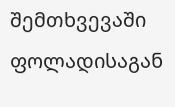შემთხვევაში ფოლადისაგან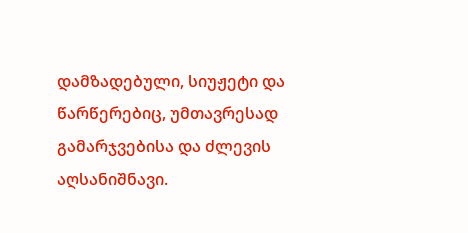დამზადებული, სიუჟეტი და წარწერებიც, უმთავრესად გამარჯვებისა და ძლევის აღსანიშნავი.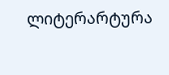ლიტერარტურა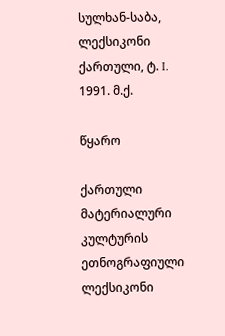სულხან-საბა, ლექსიკონი ქართული, ტ. I. 1991. მ.ქ.

წყარო

ქართული მატერიალური კულტურის ეთნოგრაფიული ლექსიკონი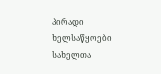პირადი ხელსაწყოები
სახელთა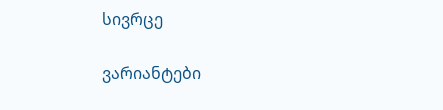სივრცე

ვარიანტები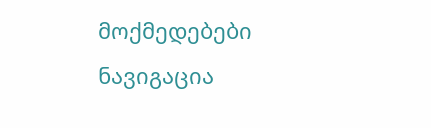მოქმედებები
ნავიგაცია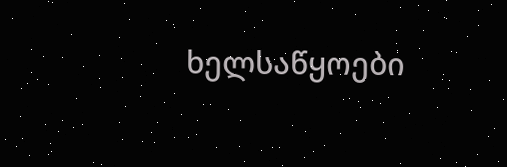ხელსაწყოები